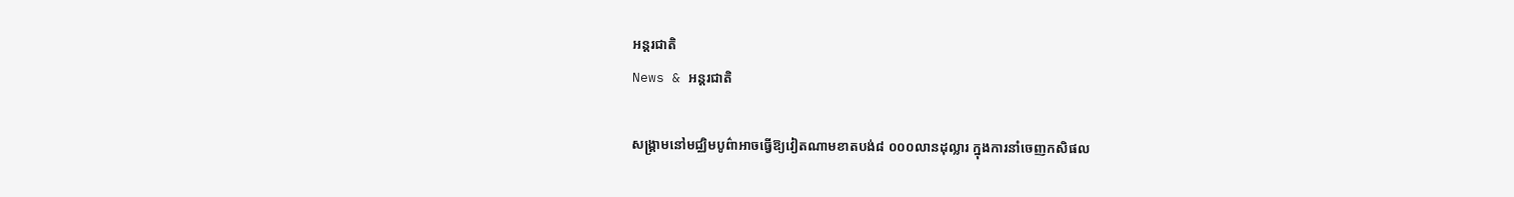អន្តរជាតិ
News & អន្តរជាតិ

សង្គ្រាមនៅមជ្ឈិមបូព៌ាអាចធ្វើឱ្យវៀតណាមខាតបង់៨ ០០០លានដុល្លារ ក្នុងការនាំចេញកសិផល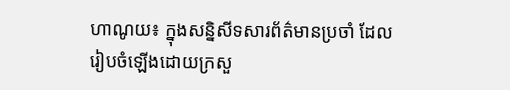ហាណូយ៖ ក្នុងសន្និសីទសារព័ត៌មានប្រចាំ ដែលរៀបចំឡើងដោយក្រសួ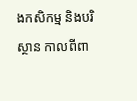ងកសិកម្ម និងបរិស្ថាន កាលពីពា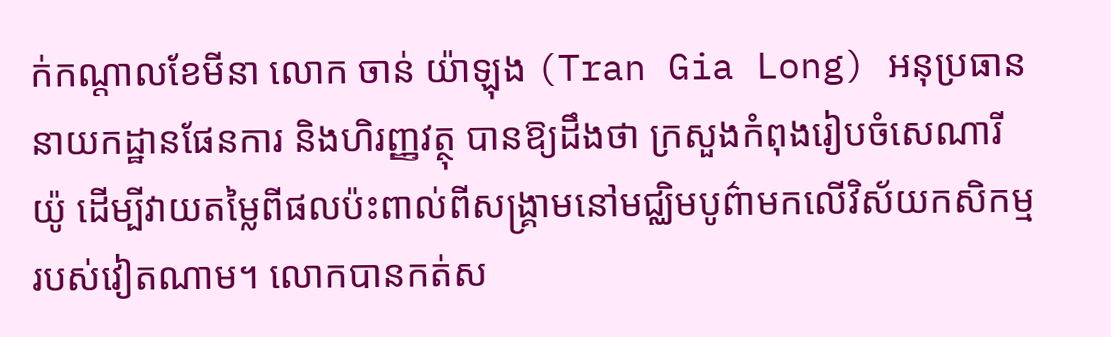ក់កណ្តាលខែមីនា លោក ចាន់ យ៉ាឡុង (Tran Gia Long) អនុប្រធាននាយកដ្ឋានផែនការ និងហិរញ្ញវត្ថុ បានឱ្យដឹងថា ក្រសួងកំពុងរៀបចំសេណារីយ៉ូ ដើម្បីវាយតម្លៃពីផលប៉ះពាល់ពីសង្គ្រាមនៅមជ្ឈិមបូព៌ាមកលើវិស័យកសិកម្មរបស់វៀតណាម។ លោកបានកត់ស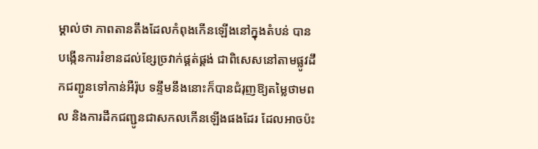ម្គាល់ថា ភាពតានតឹងដែលកំពុងកើនឡើងនៅក្នុងតំបន់ បានបង្កើនការរំខានដល់ខ្សែច្រវាក់ផ្គត់ផ្គង់ ជាពិសេសនៅតាមផ្លូវដឹកជញ្ជូនទៅកាន់អឺរ៉ុប ទន្ទឹមនឹងនោះក៏បានជំរុញឱ្យតម្លៃថាមពល និងការដឹកជញ្ជូនជាសកលកើនឡើងផងដែរ ដែលអាចប៉ះ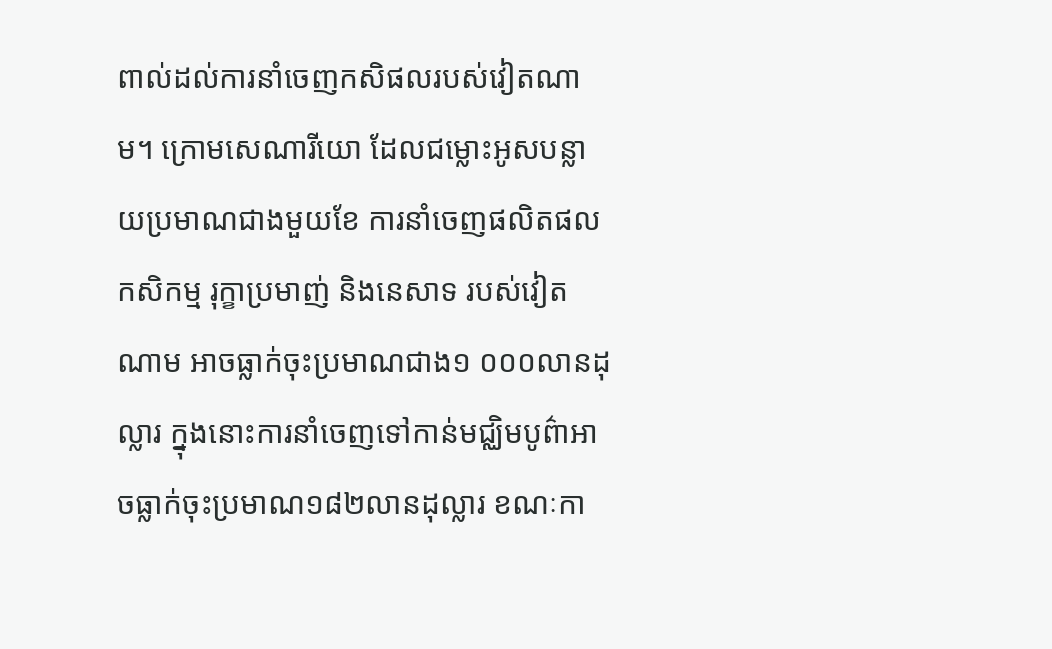ពាល់ដល់ការនាំចេញកសិផលរបស់វៀតណាម។ ក្រោមសេណារីយោ ដែលជម្លោះអូសបន្លាយប្រមាណជាងមួយខែ ការនាំចេញផលិតផលកសិកម្ម រុក្ខាប្រមាញ់ និងនេសាទ របស់វៀតណាម អាចធ្លាក់ចុះប្រមាណជាង១ ០០០លានដុល្លារ ក្នុងនោះការនាំចេញទៅកាន់មជ្ឈិមបូព៌ាអាចធ្លាក់ចុះប្រមាណ១៨២លានដុល្លារ ខណៈកា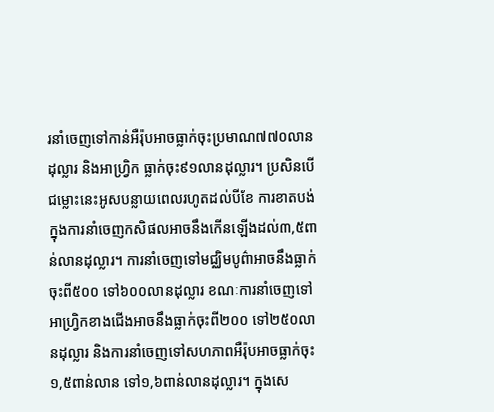រនាំចេញទៅកាន់អឺរ៉ុបអាចធ្លាក់ចុះប្រមាណ៧៧០លានដុល្លារ និងអាហ្វ្រិក ធ្លាក់ចុះ៩១លានដុល្លារ។ ប្រសិនបើជម្លោះនេះអូសបន្លាយពេលរហូតដល់បីខែ ការខាតបង់ក្នុងការនាំចេញកសិផលអាចនឹងកើនឡើងដល់៣,៥ពាន់លានដុល្លារ។ ការនាំចេញទៅមជ្ឈិមបូព៌ាអាចនឹងធ្លាក់ចុះពី៥០០ ទៅ៦០០លានដុល្លារ ខណៈការនាំចេញទៅអាហ្វ្រិកខាងជើងអាចនឹងធ្លាក់ចុះពី២០០ ទៅ២៥០លានដុល្លារ និងការនាំចេញទៅសហភាពអឺរ៉ុបអាចធ្លាក់ចុះ១,៥ពាន់លាន ទៅ១,៦ពាន់លានដុល្លារ។ ក្នុងសេ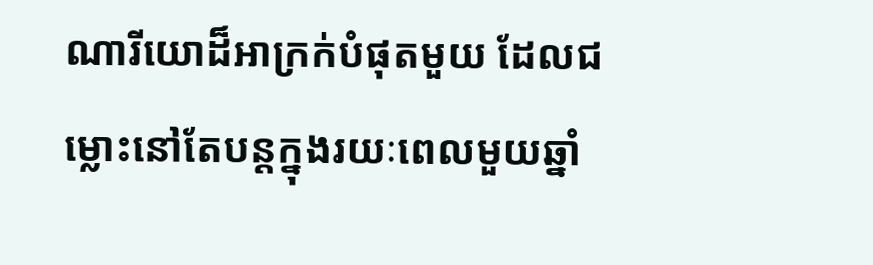ណារីយោដ៏អាក្រក់បំផុតមួយ ដែលជម្លោះនៅតែបន្តក្នុងរយៈពេលមួយឆ្នាំ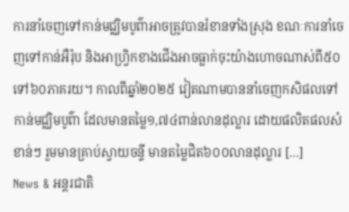ការនាំចេញទៅកាន់មជ្ឈិមបូព៌ាអាចត្រូវបានរំខានទាំងស្រុង ខណៈការនាំចេញទៅកាន់អឺរ៉ុប និងអាហ្វ្រិកខាងជើងអាចធ្លាក់ចុះយ៉ាងហោចណាស់ពី៥០ ទៅ៦០ភាគរយ។ កាលពីឆ្នាំ២០២៥ វៀតណាមបាននាំចេញកសិផលទៅកាន់មជ្ឈិមបូព៌ា ដែលមានតម្លៃ១,៧៤ពាន់លានដុល្លារ ដោយផលិតផលសំខាន់ៗ រួមមានគ្រាប់ស្វាយចន្ទី មានតម្លៃជិត៦០០លានដុល្លារ […]
News & អន្តរជាតិ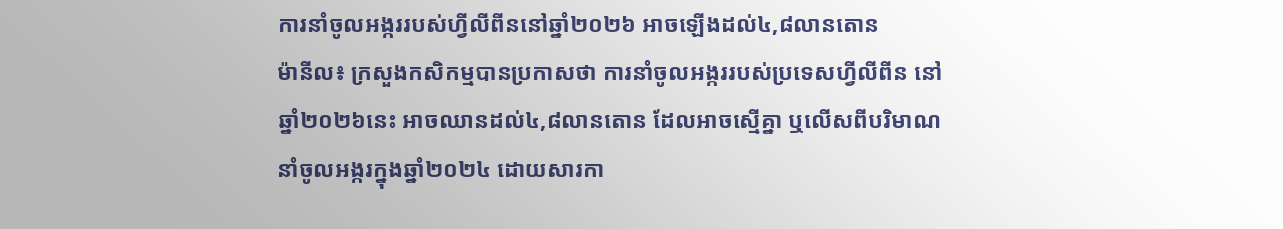ការនាំចូលអង្កររបស់ហ្វីលីពីននៅឆ្នាំ២០២៦ អាចឡើងដល់៤,៨លានតោន
ម៉ានីល៖ ក្រសួងកសិកម្មបានប្រកាសថា ការនាំចូលអង្កររបស់ប្រទេសហ្វីលីពីន នៅឆ្នាំ២០២៦នេះ អាចឈានដល់៤,៨លានតោន ដែលអាចស្មើគ្នា ឬលើសពីបរិមាណនាំចូលអង្ករក្នុងឆ្នាំ២០២៤ ដោយសារកា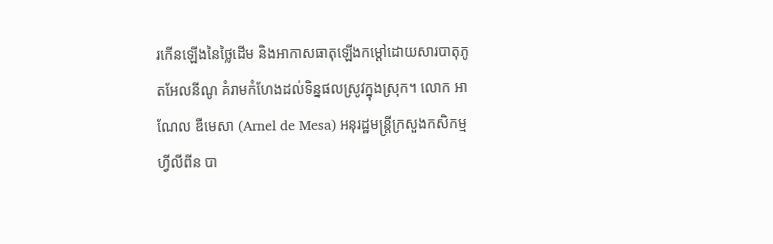រកើនឡើងនៃថ្លៃដើម និងអាកាសធាតុឡើងកម្តៅដោយសារបាតុភូតអែលនីណូ គំរាមកំហែងដល់ទិន្នផលស្រូវក្នុងស្រុក។ លោក អាណែល ឌឺមេសា (Arnel de Mesa) អនុរដ្ឋមន្ត្រីក្រសួងកសិកម្មហ្វីលីពីន បា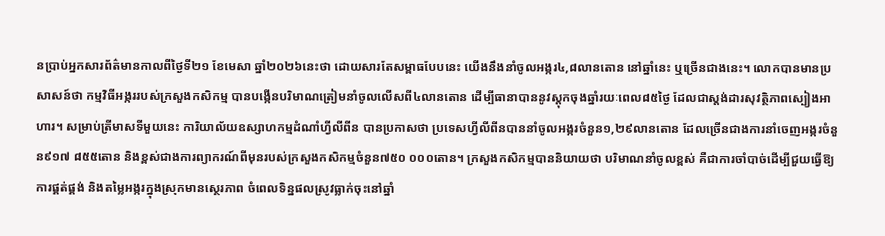នប្រាប់អ្នកសារព័ត៌មានកាលពីថ្ងៃទី២១ ខែមេសា ឆ្នាំ២០២៦នេះថា ដោយសារតែសម្ពាធបែបនេះ យើងនឹងនាំចូលអង្ករ៤,៨លានតោន នៅឆ្នាំនេះ ឬច្រើនជាងនេះ។ លោកបានមានប្រសាសន៍ថា កម្មវិធីអង្កររបស់ក្រសួងកសិកម្ម បានបង្កើនបរិមាណត្រៀមនាំចូលលើសពី៤លានតោន ដើម្បីធានាបាននូវស្តុកចុងឆ្នាំរយៈពេល៨៥ថ្ងៃ ដែលជាស្តង់ដារសុវត្ថិភាពស្បៀងអាហារ។ សម្រាប់ត្រីមាសទីមួយនេះ ការិយាល័យឧស្សាហកម្មដំណាំហ្វីលីពីន បានប្រកាសថា ប្រទេសហ្វីលីពីនបាននាំចូលអង្ករចំនួន១,២៩លានតោន ដែលច្រើនជាងការនាំចេញអង្ករចំនួន៩១៧ ៨៥៥តោន និងខ្ពស់ជាងការព្យាករណ៍ពីមុនរបស់ក្រសួងកសិកម្មចំនួន៧៥០ ០០០តោន។ ក្រសួងកសិកម្មបាននិយាយថា បរិមាណនាំចូលខ្ពស់ គឺជាការចាំបាច់ដើម្បីជួយធ្វើឱ្យការផ្គត់ផ្គង់ និងតម្លៃអង្ករក្នុងស្រុកមានស្ថេរភាព ចំពេលទិន្នផលស្រូវធ្លាក់ចុះនៅឆ្នាំ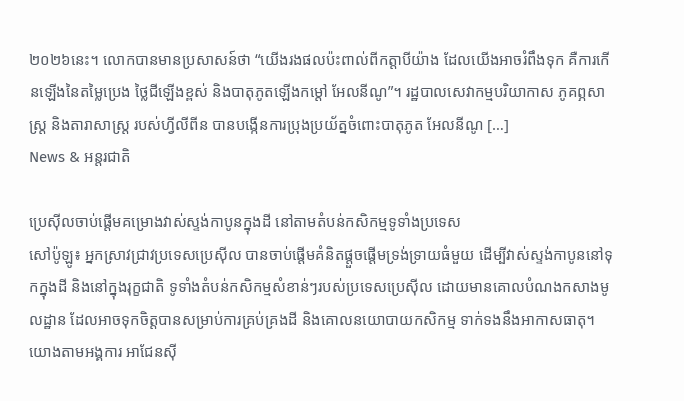២០២៦នេះ។ លោកបានមានប្រសាសន៍ថា “យើងរងផលប៉ះពាល់ពីកត្តាបីយ៉ាង ដែលយើងអាចរំពឹងទុក គឺការកើនឡើងនៃតម្លៃប្រេង ថ្លៃជីឡើងខ្ពស់ និងបាតុភូតឡើងកម្តៅ អែលនីណូ”។ រដ្ឋបាលសេវាកម្មបរិយាកាស ភូគព្ភសាស្ត្រ និងតារាសាស្ត្រ របស់ហ្វីលីពីន បានបង្កើនការប្រុងប្រយ័ត្នចំពោះបាតុភូត អែលនីណូ […]
News & អន្តរជាតិ

ប្រេស៊ីលចាប់ផ្តើមគម្រោងវាស់ស្ទង់កាបូនក្នុងដី នៅតាមតំបន់កសិកម្មទូទាំងប្រទេស
សៅប៉ូឡូ៖ អ្នកស្រាវជ្រាវប្រទេសប្រេស៊ីល បានចាប់ផ្តើមគំនិតផ្តួចផ្តើមទ្រង់ទ្រាយធំមួយ ដើម្បីវាស់ស្ទង់កាបូននៅទុកក្នុងដី និងនៅក្នុងរុក្ខជាតិ ទូទាំងតំបន់កសិកម្មសំខាន់ៗរបស់ប្រទេសប្រេស៊ីល ដោយមានគោលបំណងកសាងមូលដ្ឋាន ដែលអាចទុកចិត្តបានសម្រាប់ការគ្រប់គ្រងដី និងគោលនយោបាយកសិកម្ម ទាក់ទងនឹងអាកាសធាតុ។ យោងតាមអង្គការ អាជែនស៊ី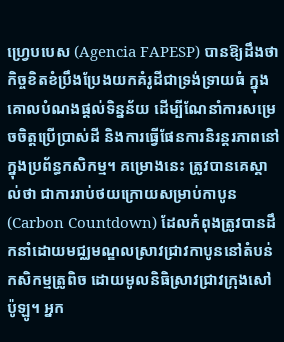ហ្រេ្វបបេស (Agencia FAPESP) បានឱ្យដឹងថា កិច្ចខិតខំប្រឹងប្រែងយកគំរូដីជាទ្រង់ទ្រាយធំ ក្នុងគោលបំណងផ្តល់ទិន្នន័យ ដើម្បីណែនាំការសម្រេចចិត្តប្រើប្រាស់ដី និងការធ្វើផែនការនិរន្តរភាពនៅក្នុងប្រព័ន្ធកសិកម្ម។ គម្រោងនេះ ត្រូវបានគេស្គាល់ថា ជាការរាប់ថយក្រោយសម្រាប់កាបូន (Carbon Countdown) ដែលកំពុងត្រូវបានដឹកនាំដោយមជ្ឈមណ្ឌលស្រាវជ្រាវកាបូននៅតំបន់កសិកម្មត្រូពិច ដោយមូលនិធិស្រាវជ្រាវក្រុងសៅប៉ូឡូ។ អ្នក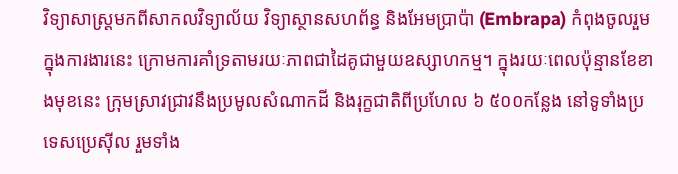វិទ្យាសាស្ត្រមកពីសាកលវិទ្យាល័យ វិទ្យាស្ថានសហព័ន្ធ និងអែមប្រាប៉ា (Embrapa) កំពុងចូលរួមក្នុងការងារនេះ ក្រោមការគាំទ្រតាមរយៈភាពជាដៃគូជាមួយឧស្សាហកម្ម។ ក្នុងរយៈពេលប៉ុន្មានខែខាងមុខនេះ ក្រុមស្រាវជ្រាវនឹងប្រមូលសំណាកដី និងរុក្ខជាតិពីប្រហែល ៦ ៥០០កន្លែង នៅទូទាំងប្រទេសប្រេស៊ីល រួមទាំង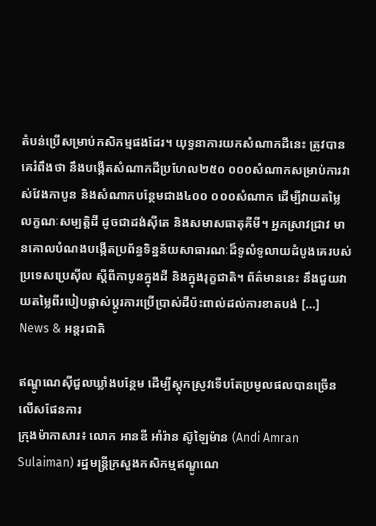តំបន់ប្រើសម្រាប់កសិកម្មផងដែរ។ យុទ្ធនាការយកសំណាកដីនេះ ត្រូវបានគេរំពឹងថា នឹងបង្កើតសំណាកដីប្រហែល២៥០ ០០០សំណាកសម្រាប់ការវាស់វែងកាបូន និងសំណាកបន្ថែមជាង៤០០ ០០០សំណាក ដើម្បីវាយតម្លៃលក្ខណៈសម្បត្តិដី ដូចជាដង់ស៊ីតេ និងសមាសធាតុគីមី។ អ្នកស្រាវជ្រាវ មានគោលបំណងបង្កើតប្រព័ន្ធទិន្នន័យសាធារណៈដ៏ទូលំទូលាយដំបូងគេរបស់ប្រទេសប្រេស៊ីល ស្តីពីកាបូនក្នុងដី និងក្នុងរុក្ខជាតិ។ ព័ត៌មាននេះ នឹងជួយវាយតម្លៃពីរបៀបផ្លាស់ប្តូរការប្រើប្រាស់ដីប៉ះពាល់ដល់ការខាតបង់ […]
News & អន្តរជាតិ

ឥណ្ឌូណេស៊ីជួលឃ្លាំងបន្ថែម ដើម្បីស្តុកស្រូវទើបតែប្រមូលផលបានច្រើនលើសផែនការ
ក្រុងម៉ាកាសារ៖ លោក អានឌី អាំរ៉ាន ស៊ូឡៃម៉ាន (Andi Amran Sulaiman) រដ្ឋមន្ត្រីក្រសួងកសិកម្មឥណ្ឌូណេ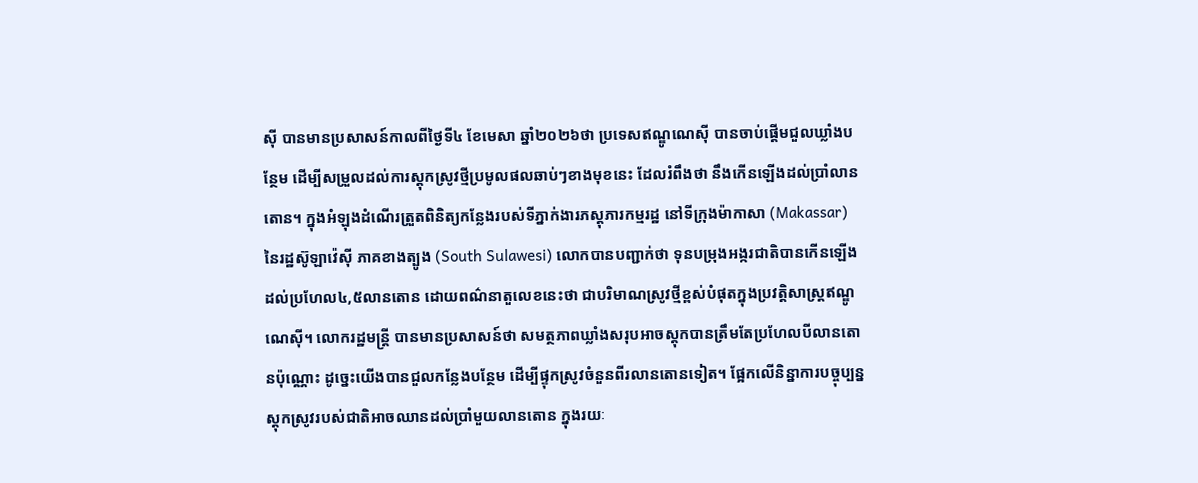ស៊ី បានមានប្រសាសន៍កាលពីថ្ងៃទី៤ ខែមេសា ឆ្នាំ២០២៦ថា ប្រទេសឥណ្ឌូណេស៊ី បានចាប់ផ្តើមជួលឃ្លាំងបន្ថែម ដើម្បីសម្រួលដល់ការស្តុកស្រូវថ្មីប្រមូលផលឆាប់ៗខាងមុខនេះ ដែលរំពឹងថា នឹងកើនឡើងដល់ប្រាំលានតោន។ ក្នុងអំឡុងដំណើរត្រួតពិនិត្យកន្លែងរបស់ទីភ្នាក់ងារភស្តុភារកម្មរដ្ឋ នៅទីក្រុងម៉ាកាសា (Makassar) នៃរដ្ឋស៊ូឡាវ៉េស៊ី ភាគខាងត្បូង (South Sulawesi) លោកបានបញ្ជាក់ថា ទុនបម្រុងអង្ករជាតិបានកើនឡើងដល់ប្រហែល៤,៥លានតោន ដោយពណ៌នាតួលេខនេះថា ជាបរិមាណស្រូវថ្មីខ្ពស់បំផុតក្នុងប្រវត្តិសាស្ត្រឥណ្ឌូណេស៊ី។ លោករដ្ឋមន្ត្រី បានមានប្រសាសន៍ថា សមត្ថភាពឃ្លាំងសរុបអាចស្តុកបានត្រឹមតែប្រហែលបីលានតោនប៉ុណ្ណោះ ដូច្នេះយើងបានជួលកន្លែងបន្ថែម ដើម្បីផ្ទុកស្រូវចំនួនពីរលានតោនទៀត។ ផ្អែកលើនិន្នាការបច្ចុប្បន្ន ស្តុកស្រូវរបស់ជាតិអាចឈានដល់ប្រាំមួយលានតោន ក្នុងរយៈ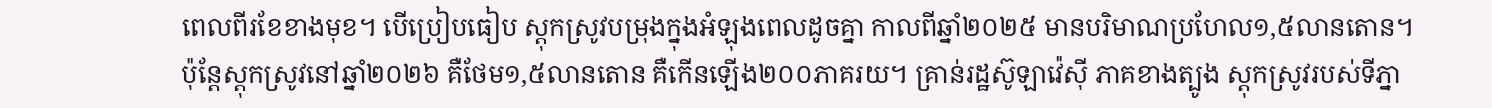ពេលពីរខែខាងមុខ។ បើប្រៀបធៀប ស្តុកស្រូវបម្រុងក្នុងអំឡុងពេលដូចគ្នា កាលពីឆ្នាំ២០២៥ មានបរិមាណប្រហែល១,៥លានតោន។ ប៉ុន្តែស្តុកស្រូវនៅឆ្នាំ២០២៦ គឺថែម១,៥លានតោន គឺកើនឡើង២០០ភាគរយ។ គ្រាន់រដ្ឋស៊ូឡាវ៉េស៊ី ភាគខាងត្បូង ស្តុកស្រូវរបស់ទីភ្នា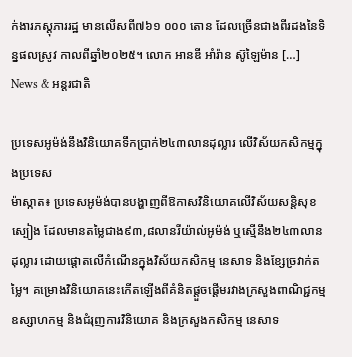ក់ងារភស្តុភាររដ្ឋ មានលើសពី៧៦១ ០០០ តោន ដែលច្រើនជាងពីរដងនៃទិន្នផលស្រូវ កាលពីឆ្នាំ២០២៥។ លោក អានឌី អាំរ៉ាន ស៊ូឡៃម៉ាន […]
News & អន្តរជាតិ

ប្រទេសអូម៉ង់នឹងវិនិយោគទឹកប្រាក់២៤៣លានដុល្លារ លើវិស័យកសិកម្មក្នុងប្រទេស
ម៉ាស្កាត៖ ប្រទេសអូម៉ង់បានបង្ហាញពីឱកាសវិនិយោគលើវិស័យសន្តិសុខស្បៀង ដែលមានតម្លៃជាង៩៣,៨លានរីយ៉ាល់អូម៉ង់ ឬស្មើនឹង២៤៣លានដុល្លារ ដោយផ្តោតលើកំណើនក្នុងវិស័យកសិកម្ម នេសាទ និងខ្សែច្រវាក់តម្លៃ។ គម្រោងវិនិយោគនេះកើតឡើងពីគំនិតផ្តួចផ្តើមរវាងក្រសួងពាណិជ្ជកម្ម ឧស្សាហកម្ម និងជំរុញការវិនិយោគ និងក្រសួងកសិកម្ម នេសាទ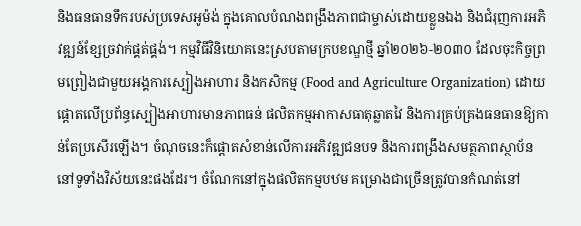និងធនធានទឹករបស់ប្រទេសអូម៉ង់ ក្នុងគោលបំណងពង្រឹងភាពជាម្ចាស់ដោយខ្លួនឯង និងជំរុញការអភិវឌ្ឍន៍ខ្សែច្រវាក់ផ្គត់ផ្គង់។ កម្មវិធីវិនិយោគនេះស្របតាមក្របខណ្ឌថ្មី ឆ្នាំ២០២៦-២០៣០ ដែលចុះកិច្ចព្រមព្រៀងជាមួយអង្គការស្បៀងអាហារ និងកសិកម្ម (Food and Agriculture Organization) ដោយផ្តោតលើប្រព័ន្ធស្បៀងអាហារមានភាពធន់ ផលិតកម្មអាកាសធាតុឆ្លាតវៃ និងការគ្រប់គ្រងធនធានឱ្យកាន់តែប្រសើរឡើង។ ចំណុចនេះក៏ផ្តោតសំខាន់លើការអភិវឌ្ឍជនបទ និងការពង្រឹងសមត្ថភាពស្ថាប័ននៅទូទាំងវិស័យនេះផងដែរ។ ចំណែកនៅក្នុងផលិតកម្មបឋម គម្រោងជាច្រើនត្រូវបានកំណត់នៅ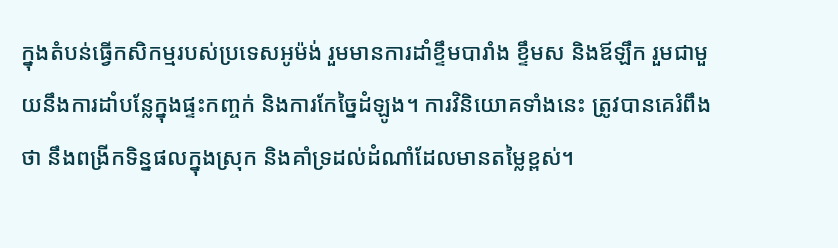ក្នុងតំបន់ធ្វើកសិកម្មរបស់ប្រទេសអូម៉ង់ រួមមានការដាំខ្ទឹមបារាំង ខ្ទឹមស និងឪឡឹក រួមជាមួយនឹងការដាំបន្លែក្នុងផ្ទះកញ្ចក់ និងការកែច្នៃដំឡូង។ ការវិនិយោគទាំងនេះ ត្រូវបានគេរំពឹងថា នឹងពង្រីកទិន្នផលក្នុងស្រុក និងគាំទ្រដល់ដំណាំដែលមានតម្លៃខ្ពស់។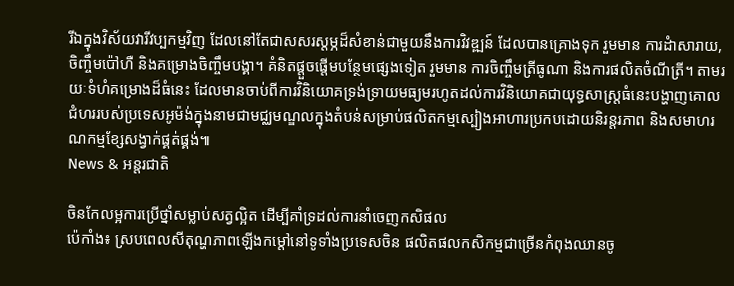រីឯក្នុងវិស័យវារីវប្បកម្មវិញ ដែលនៅតែជាសសរស្តម្ភដ៏សំខាន់ជាមួយនឹងការវិវឌ្ឍន៍ ដែលបានគ្រោងទុក រួមមាន ការដំាសារាយ, ចិញ្ចឹមប៉ៅហឺ និងគម្រោងចិញ្ចឹមបង្គា។ គំនិតផ្តួចផ្តើមបន្ថែមផ្សេងទៀត រួមមាន ការចិញ្ចឹមត្រីធូណា និងការផលិតចំណីត្រី។ តាមរយៈទំហំគម្រោងដ៏ធំនេះ ដែលមានចាប់ពីការវិនិយោគទ្រង់ទ្រាយមធ្យមរហូតដល់ការវិនិយោគជាយុទ្ធសាស្ត្រធំនេះបង្ហាញគោលជំហររបស់ប្រទេសអូម៉ង់ក្នុងនាមជាមជ្ឈមណ្ឌលក្នុងតំបន់សម្រាប់ផលិតកម្មស្បៀងអាហារប្រកបដោយនិរន្តរភាព និងសមាហរណកម្មខ្សែសង្វាក់ផ្គត់ផ្គង់៕
News & អន្តរជាតិ

ចិនកែលម្អការប្រើថ្នាំសម្លាប់សត្វល្អិត ដើម្បីគាំទ្រដល់ការនាំចេញកសិផល
ប៉េកាំង៖ ស្របពេលសីតុណ្ហភាពឡើងកម្តៅនៅទូទាំងប្រទេសចិន ផលិតផលកសិកម្មជាច្រើនកំពុងឈានចូ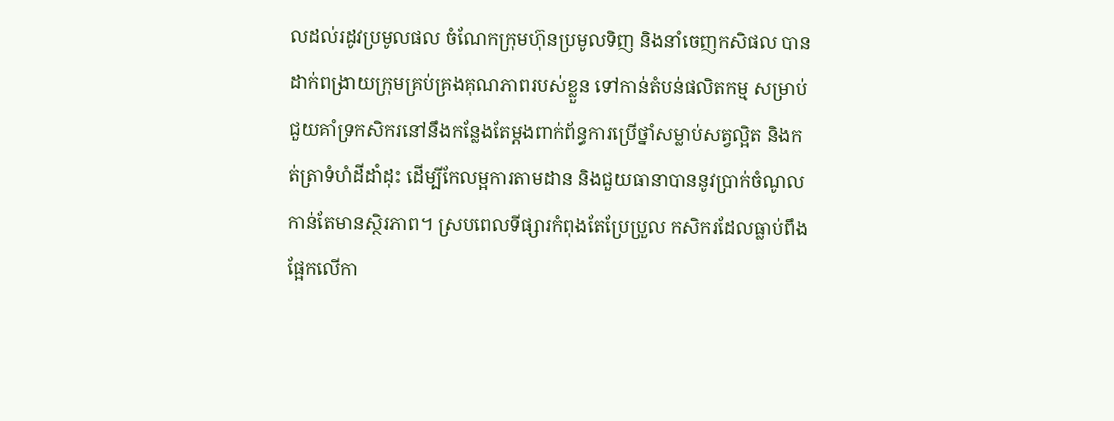លដល់រដូវប្រមូលផល ចំណែកក្រុមហ៊ុនប្រមូលទិញ និងនាំចេញកសិផល បានដាក់ពង្រាយក្រុមគ្រប់គ្រងគុណភាពរបស់ខ្លួន ទៅកាន់តំបន់ផលិតកម្ម សម្រាប់ជួយគាំទ្រកសិករនៅនឹងកន្លែងតែម្តងពាក់ព័ន្ធការប្រើថ្នាំសម្លាប់សត្វល្អិត និងកត់ត្រាទំហំដីដាំដុះ ដើម្បីកែលម្អការតាមដាន និងជួយធានាបាននូវប្រាក់ចំណូលកាន់តែមានស្ថិរភាព។ ស្របពេលទីផ្សារកំពុងតែប្រែប្រួល កសិករដែលធ្លាប់ពឹងផ្អែកលើកា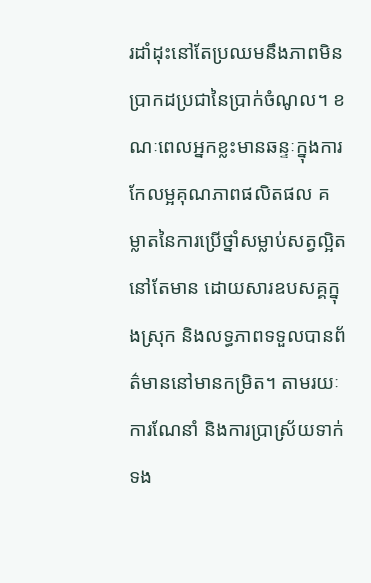រដាំដុះនៅតែប្រឈមនឹងភាពមិនប្រាកដប្រជានៃប្រាក់ចំណូល។ ខណៈពេលអ្នកខ្លះមានឆន្ទៈក្នុងការកែលម្អគុណភាពផលិតផល គម្លាតនៃការប្រើថ្នាំសម្លាប់សត្វល្អិតនៅតែមាន ដោយសារឧបសគ្គក្នុងស្រុក និងលទ្ធភាពទទួលបានព័ត៌មាននៅមានកម្រិត។ តាមរយៈការណែនាំ និងការប្រាស្រ័យទាក់ទង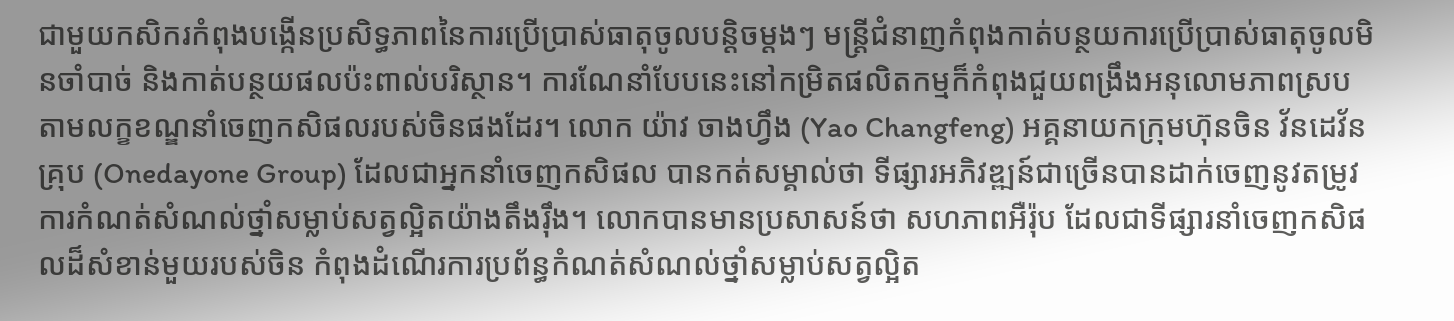ជាមួយកសិករកំពុងបង្កើនប្រសិទ្ធភាពនៃការប្រើប្រាស់ធាតុចូលបន្តិចម្តងៗ មន្ត្រីជំនាញកំពុងកាត់បន្ថយការប្រើប្រាស់ធាតុចូលមិនចាំបាច់ និងកាត់បន្ថយផលប៉ះពាល់បរិស្ថាន។ ការណែនាំបែបនេះនៅកម្រិតផលិតកម្មក៏កំពុងជួយពង្រឹងអនុលោមភាពស្របតាមលក្ខខណ្ឌនាំចេញកសិផលរបស់ចិនផងដែរ។ លោក យ៉ាវ ចាងហ្វឹង (Yao Changfeng) អគ្គនាយកក្រុមហ៊ុនចិន វ័នដេវ័ន គ្រុប (Onedayone Group) ដែលជាអ្នកនាំចេញកសិផល បានកត់សម្គាល់ថា ទីផ្សារអភិវឌ្ឍន៍ជាច្រើនបានដាក់ចេញនូវតម្រូវការកំណត់សំណល់ថ្នាំសម្លាប់សត្វល្អិតយ៉ាងតឹងរ៉ឹង។ លោកបានមានប្រសាសន៍ថា សហភាពអឺរ៉ុប ដែលជាទីផ្សារនាំចេញកសិផលដ៏សំខាន់មួយរបស់ចិន កំពុងដំណើរការប្រព័ន្ធកំណត់សំណល់ថ្នាំសម្លាប់សត្វល្អិត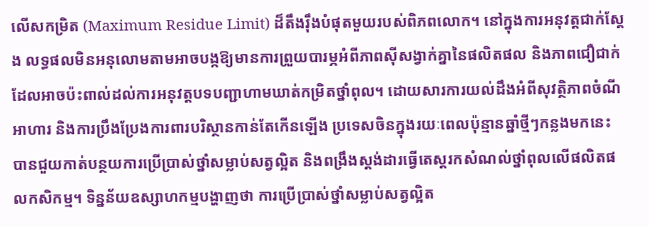លើសកម្រិត (Maximum Residue Limit) ដ៏តឹងរ៉ឹងបំផុតមួយរបស់ពិភពលោក។ នៅក្នុងការអនុវត្តជាក់ស្តែង លទ្ធផលមិនអនុលោមតាមអាចបង្កឱ្យមានការព្រួយបារម្ភអំពីភាពស៊ីសង្វាក់គ្នានៃផលិតផល និងភាពជឿជាក់ ដែលអាចប៉ះពាល់ដល់ការអនុវត្តបទបញ្ជាហាមឃាត់កម្រិតថ្នាំពុល។ ដោយសារការយល់ដឹងអំពីសុវត្ថិភាពចំណីអាហារ និងការប្រឹងប្រែងការពារបរិស្ថានកាន់តែកើនឡើង ប្រទេសចិនក្នុងរយៈពេលប៉ុន្មានឆ្នាំថ្មីៗកន្លងមកនេះ បានជួយកាត់បន្ថយការប្រើប្រាស់ថ្នាំសម្លាប់សត្វល្អិត និងពង្រឹងស្តង់ដារធ្វើតេស្តរកសំណល់ថ្នាំពុលលើផលិតផលកសិកម្ម។ ទិន្នន័យឧស្សាហកម្មបង្ហាញថា ការប្រើប្រាស់ថ្នាំសម្លាប់សត្វល្អិត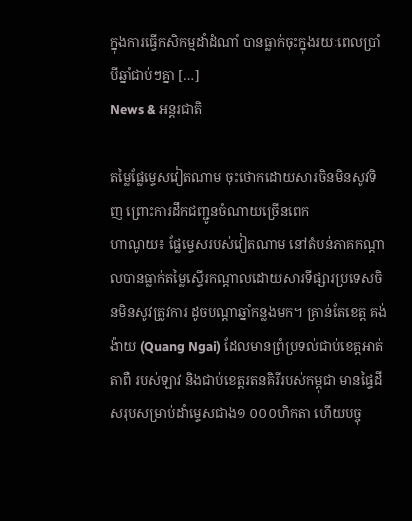ក្នុងការធ្វើកសិកម្មដាំដំណាំ បានធ្លាក់ចុះក្នុងរយៈពេលប្រាំបីឆ្នាំជាប់ៗគ្នា […]
News & អន្តរជាតិ

តម្លៃផ្លែម្ទេសវៀតណាម ចុះថោកដោយសារចិនមិនសូវទិញ ព្រោះការដឹកជញ្ជូនចំណាយច្រើនពេក
ហាណូយ៖ ផ្លែម្ទេសរបស់វៀតណាម នៅតំបន់ភាគកណ្តាលបានធ្លាក់តម្លៃស្ទើរកណ្តាលដោយសារទីផ្សារប្រទេសចិនមិនសូវត្រូវការ ដូចបណ្តាឆ្នាំកន្លងមក។ គ្រាន់តែខេត្ត គង់ ង៉ាយ (Quang Ngai) ដែលមានព្រំប្រទល់ជាប់ខេត្តអាត់តាពឺ របស់ឡាវ និងជាប់ខេត្តរតនគិរីរបស់កម្ពុជា មានផ្ទៃដីសរុបសម្រាប់ដាំម្ទេសជាង១ ០០០ហិកតា ហើយបច្ចុ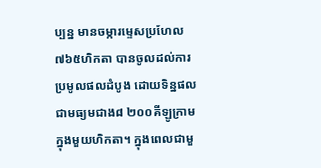ប្បន្ន មានចម្ការម្ទេសប្រហែល៧៦៥ហិកតា បានចូលដល់ការប្រមូលផលដំបូង ដោយទិន្នផលជាមធ្យមជាង៨ ២០០គីឡូក្រាម ក្នុងមួយហិកតា។ ក្នុងពេលជាមួ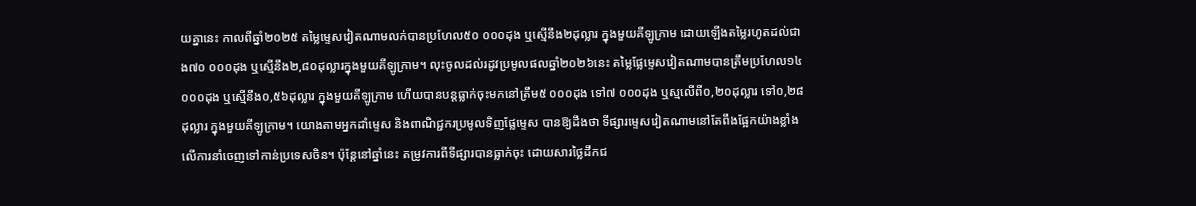យគ្នានេះ កាលពីឆ្នាំ២០២៥ តម្លៃម្ទេសវៀតណាមលក់បានប្រហែល៥០ ០០០ដុង ឬស្មើនឹង២ដុល្លារ ក្នុងមួយគីឡូក្រាម ដោយឡើងតម្លៃរហូតដល់ជាង៧០ ០០០ដុង ឬស្មើនឹង២,៨០ដុល្លារក្នុងមួយគីឡូក្រាម។ លុះចូលដល់រដូវប្រមូលផលឆ្នាំ២០២៦នេះ តម្លៃផ្លែម្ទេសវៀតណាមបានត្រឹមប្រហែល១៤ ០០០ដុង ឬស្មើនឹង០,៥៦ដុល្លារ ក្នុងមួយគីឡូក្រាម ហើយបានបន្តធ្លាក់ចុះមកនៅត្រឹម៥ ០០០ដុង ទៅ៧ ០០០ដុង ឬស្មលើពី០,២០ដុល្លារ ទៅ០,២៨ដុល្លារ ក្នុងមួយគីឡូក្រាម។ យោងតាមអ្នកដាំម្ទេស និងពាណិជ្ជករប្រមូលទិញផ្លែម្ទេស បានឱ្យដឹងថា ទីផ្សារម្ទេសវៀតណាមនៅតែពឹងផ្អែកយ៉ាងខ្លាំងលើការនាំចេញទៅកាន់ប្រទេសចិន។ ប៉ុន្តែនៅឆ្នាំនេះ តម្រូវការពីទីផ្សារបានធ្លាក់ចុះ ដោយសារថ្លៃដឹកជ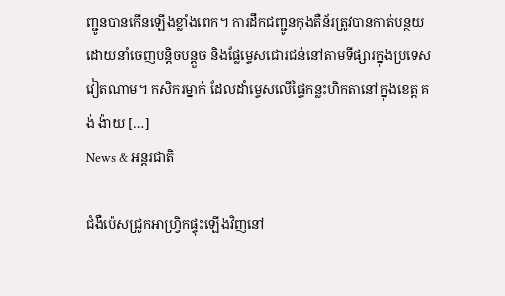ញ្ជូនបានកើនឡើងខ្លាំងពេក។ ការដឹកជញ្ជូនកុងតឺន័រត្រូវបានកាត់បន្ថយ ដោយនាំចេញបន្តិចបន្តួច និងផ្លែម្ទេសជោរជន់នៅតាមទីផ្សារក្នុងប្រទេសវៀតណាម។ កសិករម្នាក់ ដែលដាំម្ទេសលើផ្ទៃកន្លះហិកតានៅក្នុងខេត្ត គង់ ង៉ាយ […]
News & អន្តរជាតិ

ជំងឺប៉េសជ្រូកអាហ្វ្រិកផ្ទុះឡើងវិញនៅ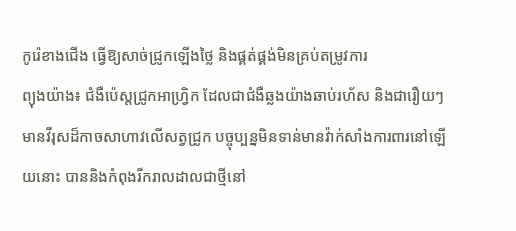កូរ៉េខាងជើង ធ្វើឱ្យសាច់ជ្រូកឡើងថ្លៃ និងផ្គត់ផ្គង់មិនគ្រប់តម្រូវការ
ព្យុងយ៉ាង៖ ជំងឺប៉េស្តជ្រូកអាហ្រ្វិក ដែលជាជំងឺឆ្លងយ៉ាងឆាប់រហ័ស និងជារឿយៗមានវីរុសដ៏កាចសាហាវលើសត្វជ្រូក បច្ចុប្បន្នមិនទាន់មានវ៉ាក់សាំងការពារនៅឡើយនោះ បាននិងកំពុងរីករាលដាលជាថ្មីនៅ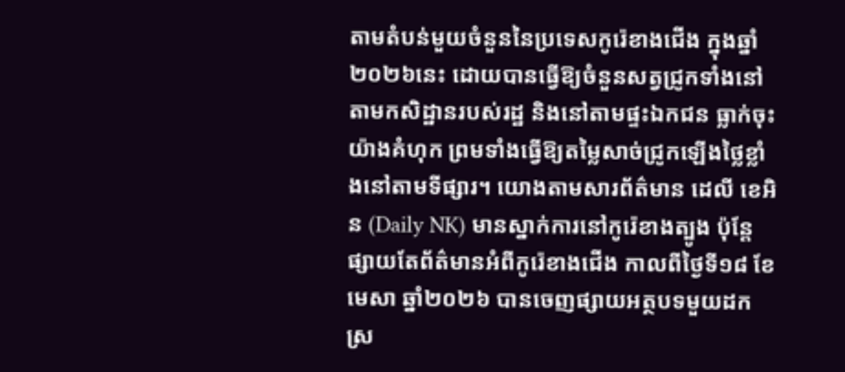តាមតំបន់មួយចំនួននៃប្រទេសកូរ៉េខាងជើង ក្នុងឆ្នាំ២០២៦នេះ ដោយបានធ្វើឱ្យចំនួនសត្វជ្រូកទាំងនៅតាមកសិដ្ឋានរបស់រដ្ឋ និងនៅតាមផ្ទះឯកជន ធ្លាក់ចុះយ៉ាងគំហុក ព្រមទាំងធ្វើឱ្យតម្លៃសាច់ជ្រូកឡើងថ្លៃខ្លាំងនៅតាមទីផ្សារ។ យោងតាមសារព័ត៌មាន ដេលី ខេអិន (Daily NK) មានស្នាក់ការនៅកូរ៉េខាងត្បូង ប៉ុន្តែផ្សាយតែព័ត៌មានអំពីកូរ៉េខាងជើង កាលពីថ្ងៃទី១៨ ខែមេសា ឆ្នាំ២០២៦ បានចេញផ្សាយអត្ថបទមួយដកស្រ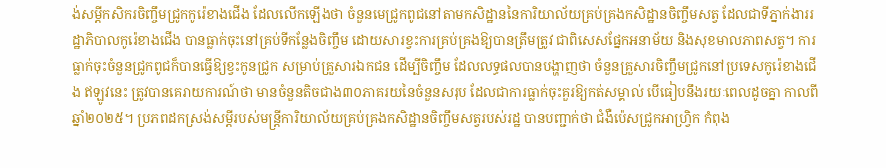ង់សម្តីកសិករចិញ្ចឹមជ្រូកកូរ៉េខាងជើង ដែលលើកឡើងថា ចំនួនមេជ្រូកពូជនៅតាមកសិដ្ឋាននៃការិយាល័យគ្រប់គ្រងកសិដ្ឋានចិញ្ចឹមសត្វ ដែលជាទីភ្នាក់ងាររដ្ឋាភិបាលកូរ៉េខាងជើង បានធ្លាក់ចុះនៅគ្រប់ទីកន្លែងចិញ្ចឹម ដោយសារខ្វះការគ្រប់គ្រងឱ្យបានត្រឹមត្រូវ ជាពិសេសផ្នែកអនាម័យ និងសុខមាលភាពសត្វ។ ការធ្លាក់ចុះចំនួនជ្រូកពូជក៏បានធ្វើឱ្យខ្វះកូនជ្រូក សម្រាប់គ្រួសារឯកជន ដើម្បីចិញ្ចឹម ដែលលទ្ធផលបានបង្ហាញថា ចំនួនគ្រួសារចិញ្ចឹមជ្រូកនៅប្រទេសកូរ៉េខាងជើង ឥឡូវនេះ ត្រូវបានគេរាយការណ៍ថា មានចំនួនតិចជាង៣០ភាគរយនៃចំនួនសរុប ដែលជាការធ្លាក់ចុះគួរឱ្យកត់សម្គាល់ បើធៀបនឹងរយៈពេលដូចគ្នា កាលពីឆ្នាំ២០២៥។ ប្រភពដកស្រង់សម្តីរបស់មន្ត្រីការិយាល័យគ្រប់គ្រងកសិដ្ឋានចិញ្ចឹមសត្វរបស់រដ្ឋ បានបញ្ជាក់ថា ជំងឺប៉េសជ្រូកអាហ្វ្រិក កំពុង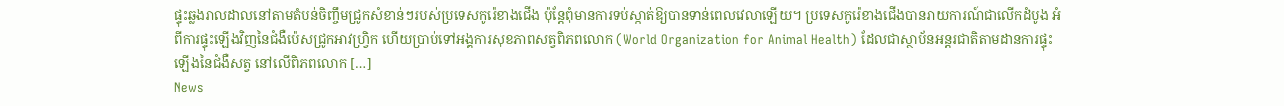ផ្ទុះឆ្លងរាលដាលនៅតាមតំបន់ចិញ្ចឹមជ្រូកសំខាន់ៗរបស់ប្រទេសកូរ៉េខាងជើង ប៉ុន្តែពុំមានការទប់ស្កាត់ឱ្យបានទាន់ពេលវេលាឡើយ។ ប្រទេសកូរ៉េខាងជើងបានរាយការណ៍ជាលើកដំបូង អំពីការផ្ទុះឡើងវិញនៃជំងឺប៉េសជ្រូកអាវហ្វ្រិក ហើយប្រាប់ទៅអង្គការសុខភាពសត្វពិភពលោក (World Organization for Animal Health) ដែលជាស្ថាប័នអន្តរជាតិតាមដានការផ្ទុះឡើងនៃជំងឺសត្វ នៅលើពិភពលោក […]
News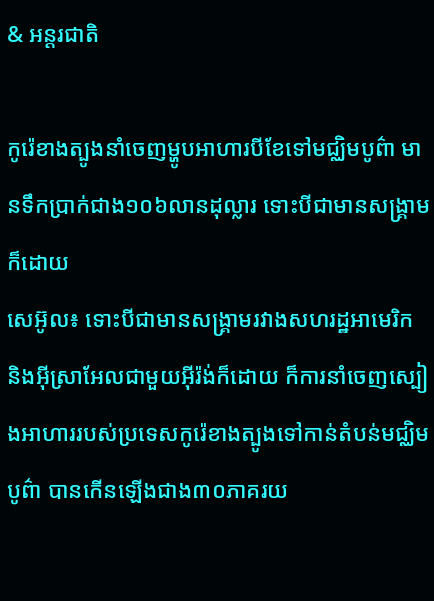& អន្តរជាតិ

កូរ៉េខាងត្បូងនាំចេញម្ហូបអាហារបីខែទៅមជ្ឈិមបូព៌ា មានទឹកប្រាក់ជាង១០៦លានដុល្លារ ទោះបីជាមានសង្គ្រាមក៏ដោយ
សេអ៊ូល៖ ទោះបីជាមានសង្គ្រាមរវាងសហរដ្ឋអាមេរិក និងអ៊ីស្រាអែលជាមួយអ៊ីរ៉ង់ក៏ដោយ ក៏ការនាំចេញស្បៀងអាហាររបស់ប្រទេសកូរ៉េខាងត្បូងទៅកាន់តំបន់មជ្ឈិមបូព៌ា បានកើនឡើងជាង៣០ភាគរយ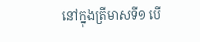នៅក្នុងត្រីមាសទី១ បើ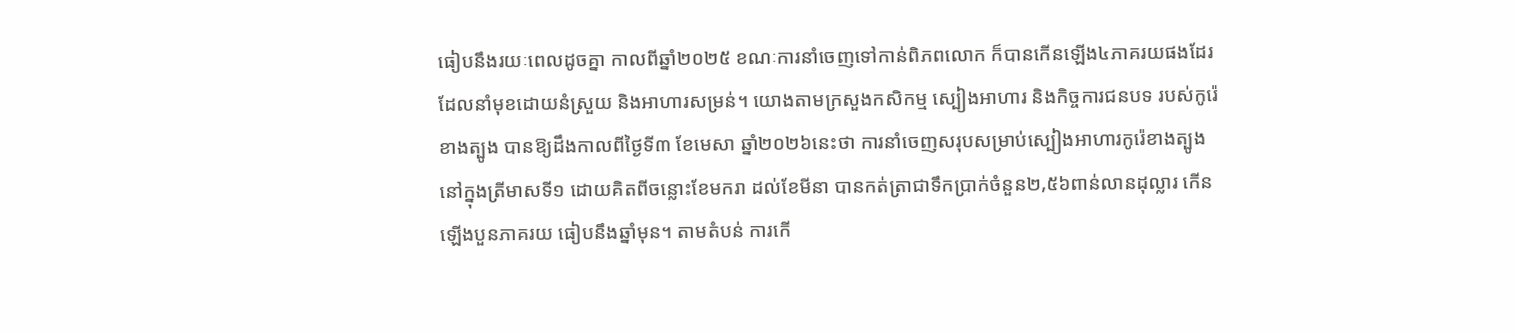ធៀបនឹងរយៈពេលដូចគ្នា កាលពីឆ្នាំ២០២៥ ខណៈការនាំចេញទៅកាន់ពិភពលោក ក៏បានកើនឡើង៤ភាគរយផងដែរ ដែលនាំមុខដោយនំស្រួយ និងអាហារសម្រន់។ យោងតាមក្រសួងកសិកម្ម ស្បៀងអាហារ និងកិច្ចការជនបទ របស់កូរ៉េខាងត្បូង បានឱ្យដឹងកាលពីថ្ងៃទី៣ ខែមេសា ឆ្នាំ២០២៦នេះថា ការនាំចេញសរុបសម្រាប់ស្បៀងអាហារកូរ៉េខាងត្បូង នៅក្នុងត្រីមាសទី១ ដោយគិតពីចន្លោះខែមករា ដល់ខែមីនា បានកត់ត្រាជាទឹកប្រាក់ចំនួន២,៥៦ពាន់លានដុល្លារ កើនឡើងបួនភាគរយ ធៀបនឹងឆ្នាំមុន។ តាមតំបន់ ការកើ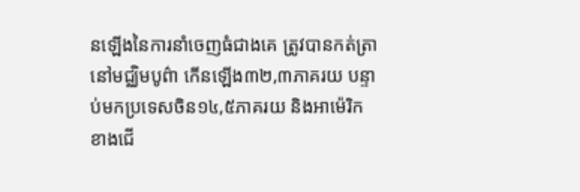នឡើងនៃការនាំចេញធំជាងគេ ត្រូវបានកត់ត្រានៅមជ្ឈិមបូព៌ា កើនឡើង៣២,៣ភាគរយ បន្ទាប់មកប្រទេសចិន១៤,៥ភាគរយ និងអាម៉េរិកខាងជើ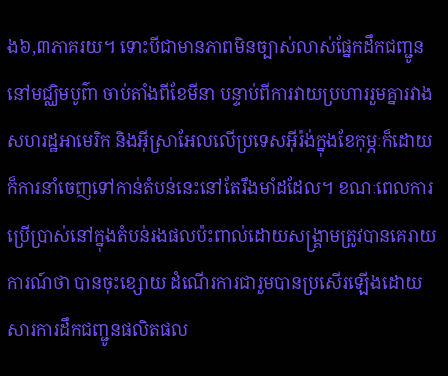ង៦,៣ភាគរយ។ ទោះបីជាមានភាពមិនច្បាស់លាស់ផ្នែកដឹកជញ្ជូននៅមជ្ឈិមបូព៌ា ចាប់តាំងពីខែមីនា បន្ទាប់ពីការវាយប្រហាររួមគ្នារវាងសហរដ្ឋអាមេរិក និងអ៊ីស្រាអែលលើប្រទេសអ៊ីរ៉ង់ក្នុងខែកុម្ភៈក៏ដោយ ក៏ការនាំចេញទៅកាន់តំបន់នេះនៅតែរឹងមាំដដែល។ ខណៈពេលការប្រើប្រាស់នៅក្នុងតំបន់រងផលប៉ះពាល់ដោយសង្គ្រាមត្រូវបានគេរាយការណ៍ថា បានចុះខ្សោយ ដំណើរការជារួមបានប្រសើរឡើងដោយសារការដឹកជញ្ជូនផលិតផល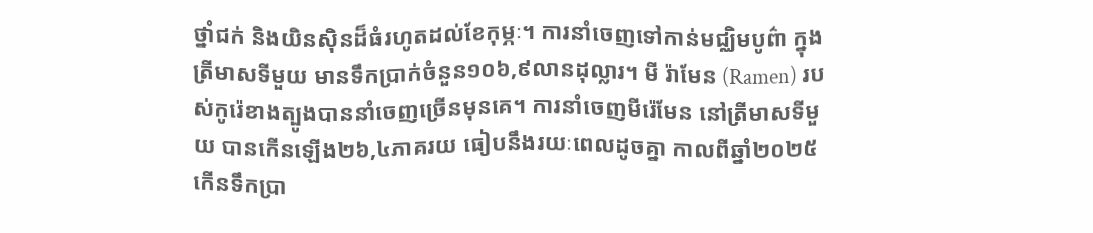ថ្នាំជក់ និងយិនស៊ិនដ៏ធំរហូតដល់ខែកុម្ភៈ។ ការនាំចេញទៅកាន់មជ្ឈិមបូព៌ា ក្នុងត្រីមាសទីមួយ មានទឹកប្រាក់ចំនួន១០៦,៩លានដុល្លារ។ មី រ៉ាមែន (Ramen) របស់កូរ៉េខាងត្បូងបាននាំចេញច្រើនមុនគេ។ ការនាំចេញមីរ៉េមែន នៅត្រីមាសទីមួយ បានកើនឡើង២៦,៤ភាគរយ ធៀបនឹងរយៈពេលដូចគ្នា កាលពីឆ្នាំ២០២៥ កើនទឹកប្រា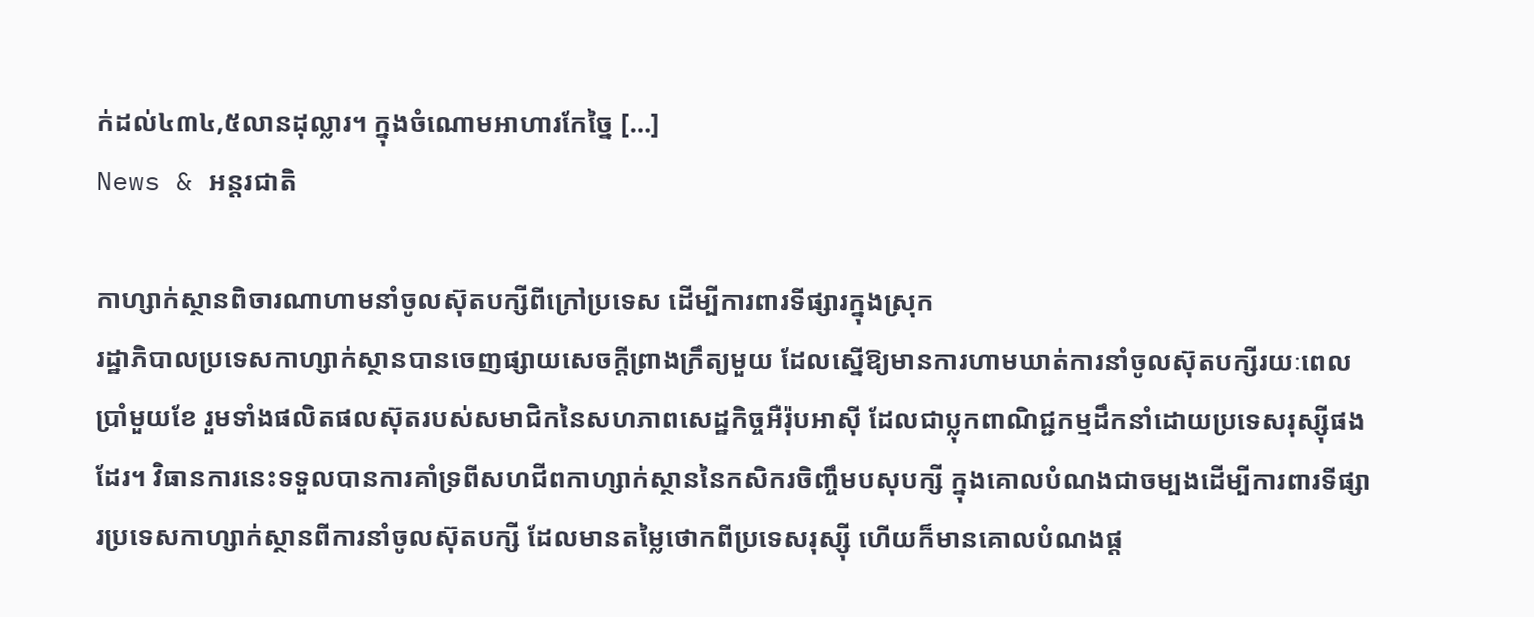ក់ដល់៤៣៤,៥លានដុល្លារ។ ក្នុងចំណោមអាហារកែច្នៃ […]
News & អន្តរជាតិ

កាហ្សាក់ស្ថានពិចារណាហាមនាំចូលស៊ុតបក្សីពីក្រៅប្រទេស ដើម្បីការពារទីផ្សារក្នុងស្រុក
រដ្ឋាភិបាលប្រទេសកាហ្សាក់ស្ថានបានចេញផ្សាយសេចក្តីព្រាងក្រឹត្យមួយ ដែលស្នើឱ្យមានការហាមឃាត់ការនាំចូលស៊ុតបក្សីរយៈពេលប្រាំមួយខែ រួមទាំងផលិតផលស៊ុតរបស់សមាជិកនៃសហភាពសេដ្ឋកិច្ចអឺរ៉ុបអាស៊ី ដែលជាប្លុកពាណិជ្ជកម្មដឹកនាំដោយប្រទេសរុស្ស៊ីផងដែរ។ វិធានការនេះទទួលបានការគាំទ្រពីសហជីពកាហ្សាក់ស្ថាននៃកសិករចិញ្ចឹមបសុបក្សី ក្នុងគោលបំណងជាចម្បងដើម្បីការពារទីផ្សារប្រទេសកាហ្សាក់ស្ថានពីការនាំចូលស៊ុតបក្សី ដែលមានតម្លៃថោកពីប្រទេសរុស្ស៊ី ហើយក៏មានគោលបំណងផ្ត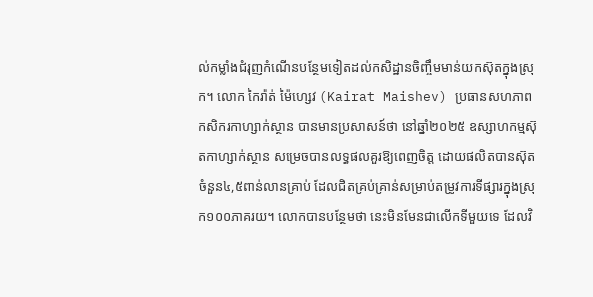ល់កម្លាំងជំរុញកំណើនបន្ថែមទៀតដល់កសិដ្ឋានចិញ្ចឹមមាន់យកស៊ុតក្នុងស្រុក។ លោក កៃរ៉ាត់ ម៉ៃហ្សេវ (Kairat Maishev) ប្រធានសហភាពកសិករកាហ្សាក់ស្ថាន បានមានប្រសាសន៍ថា នៅឆ្នាំ២០២៥ ឧស្សាហកម្មស៊ុតកាហ្សាក់ស្ថាន សម្រេចបានលទ្ធផលគួរឱ្យពេញចិត្ត ដោយផលិតបានស៊ុតចំនួន៤,៥ពាន់លានគ្រាប់ ដែលជិតគ្រប់គ្រាន់សម្រាប់តម្រូវការទីផ្សារក្នុងស្រុក១០០ភាគរយ។ លោកបានបន្ថែមថា នេះមិនមែនជាលើកទីមួយទេ ដែលវិ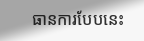ធានការបែបនេះ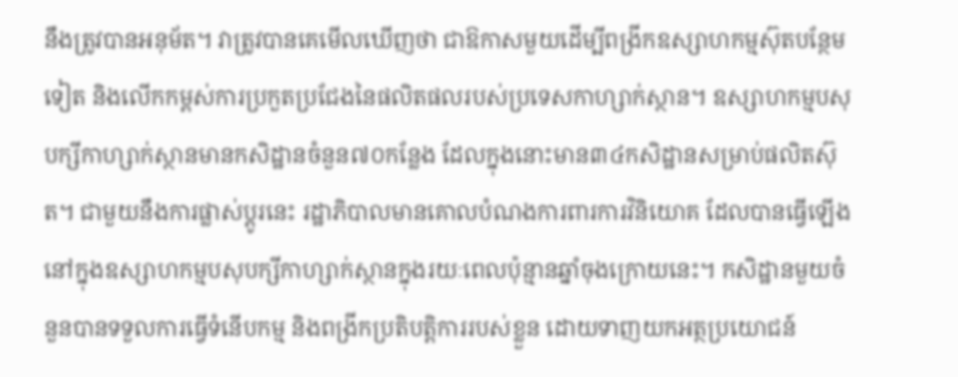នឹងត្រូវបានអនុម័ត។ វាត្រូវបានគេមើលឃើញថា ជាឱកាសមួយដើម្បីពង្រីកឧស្សាហកម្មស៊ុតបន្ថែមទៀត និងលើកកម្ពស់ការប្រកួតប្រជែងនៃផលិតផលរបស់ប្រទេសកាហ្សាក់ស្ថាន។ ឧស្សាហកម្មបសុបក្សីកាហ្សាក់ស្ថានមានកសិដ្ឋានចំនួន៧០កន្លែង ដែលក្នុងនោះមាន៣៤កសិដ្ឋានសម្រាប់ផលិតស៊ុត។ ជាមួយនឹងការផ្លាស់ប្តូរនេះ រដ្ឋាភិបាលមានគោលបំណងការពារការវិនិយោគ ដែលបានធ្វើឡើងនៅក្នុងឧស្សាហកម្មបសុបក្សីកាហ្សាក់ស្ថានក្នុងរយៈពេលប៉ុន្មានឆ្នាំចុងក្រោយនេះ។ កសិដ្ឋានមួយចំនួនបានទទួលការធ្វើទំនើបកម្ម និងពង្រីកប្រតិបត្តិការរបស់ខ្លួន ដោយទាញយកអត្ថប្រយោជន៍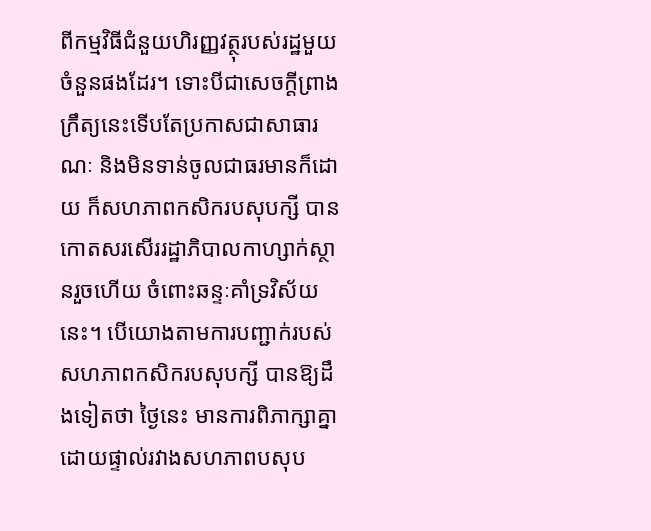ពីកម្មវិធីជំនួយហិរញ្ញវត្ថុរបស់រដ្ឋមួយចំនួនផងដែរ។ ទោះបីជាសេចក្តីព្រាងក្រឹត្យនេះទើបតែប្រកាសជាសាធារណៈ និងមិនទាន់ចូលជាធរមានក៏ដោយ ក៏សហភាពកសិករបសុបក្សី បានកោតសរសើររដ្ឋាភិបាលកាហ្សាក់ស្ថានរួចហើយ ចំពោះឆន្ទៈគាំទ្រវិស័យនេះ។ បើយោងតាមការបញ្ជាក់របស់សហភាពកសិករបសុបក្សី បានឱ្យដឹងទៀតថា ថ្ងៃនេះ មានការពិភាក្សាគ្នាដោយផ្ទាល់រវាងសហភាពបសុប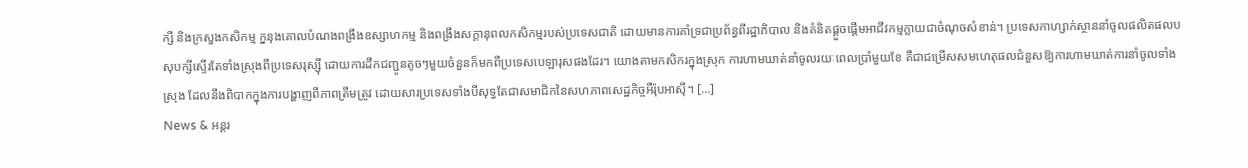ក្សី និងក្រសួងកសិកម្ម ក្ននុងគោលបំណងពង្រឹងឧស្សាហកម្ម និងពង្រឹងសក្តានុពលកសិកម្មរបស់ប្រទេសជាតិ ដោយមានការគាំទ្រជាប្រព័ន្ធពីរដ្ឋាភិបាល និងគំនិតផ្តួចផ្តើមអាជីវកម្មក្លាយជាចំណុចសំខាន់។ ប្រទេសកាហ្សាក់ស្ថាននាំចូលផលិតផលបសុបក្សីស្ទើរតែទាំងស្រុងពីប្រទេសរុស្ស៊ី ដោយការដឹកជញ្ជូនតូចៗមួយចំនួនក៏មកពីប្រទេសបេឡារុសផងដែរ។ យោងតាមកសិករក្នុងស្រុក ការហាមឃាត់នាំចូលរយៈពេលប្រាំមួយខែ គឺជាជម្រើសសមហេតុផលជំនួសឱ្យការហាមឃាត់ការនាំចូលទាំងស្រុង ដែលនឹងពិបាកក្នុងការបង្ហាញពីភាពត្រឹមត្រូវ ដោយសារប្រទេសទាំងបីសុទ្ធតែជាសមាជិកនៃសហភាពសេដ្ឋកិច្ចអឺរ៉ុបអាស៊ី។ […]
News & អន្តរ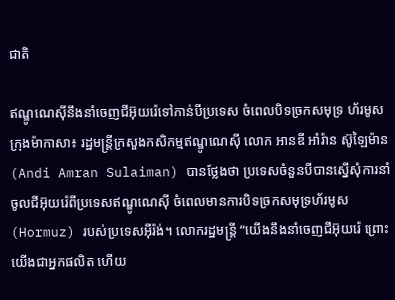ជាតិ

ឥណ្ឌូណេស៊ីនឹងនាំចេញជីអ៊ុយរ៉េទៅកាន់បីប្រទេស ចំពេលបិទច្រកសមុទ្រ ហ័រមូស
ក្រុងម៉ាកាសា៖ រដ្ឋមន្ត្រីក្រសួងកសិកម្មឥណ្ឌូណេស៊ី លោក អានឌី អាំរ៉ាន ស៊ូឡៃម៉ាន (Andi Amran Sulaiman) បានថ្លែងថា ប្រទេសចំនួនបីបានស្នើសុំការនាំចូលជីអ៊ុយរ៉េពីប្រទេសឥណ្ឌូណេស៊ី ចំពេលមានការបិទច្រកសមុទ្រហ័រមូស (Hormuz) របស់ប្រទេសអ៊ីរ៉ង់។ លោករដ្ឋមន្ត្រី “យើងនឹងនាំចេញជីអ៊ុយរ៉េ ព្រោះយើងជាអ្នកផលិត ហើយ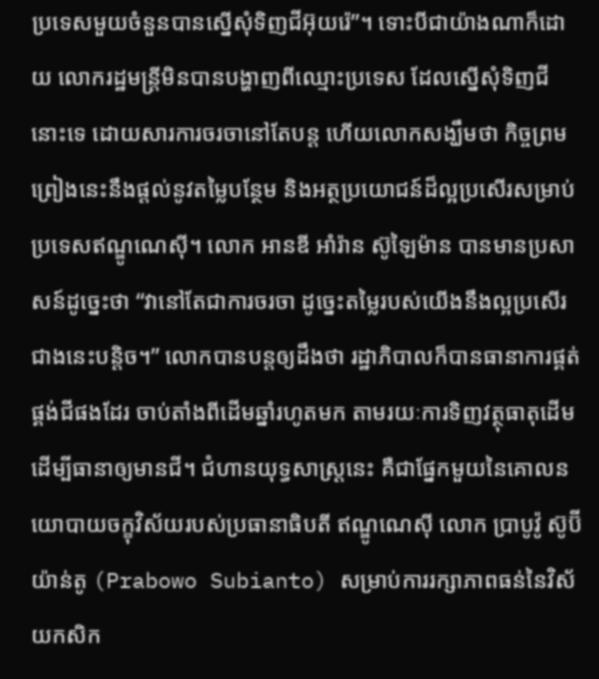ប្រទេសមួយចំនួនបានស្នើសុំទិញជីអ៊ុយរ៉េ”។ ទោះបីជាយ៉ាងណាក៏ដោយ លោករដ្ឋមន្ត្រីមិនបានបង្ហាញពីឈ្មោះប្រទេស ដែលស្នើសុំទិញជីនោះទេ ដោយសារការចរចានៅតែបន្ត ហើយលោកសង្ឃឹមថា កិច្ចព្រមព្រៀងនេះនឹងផ្តល់នូវតម្លៃបន្ថែម និងអត្ថប្រយោជន៍ដ៏ល្អប្រសើរសម្រាប់ប្រទេសឥណ្ឌូណេស៊ី។ លោក អានឌី អាំរ៉ាន ស៊ូឡៃម៉ាន បានមានប្រសាសន៍ដូច្នេះថា “វានៅតែជាការចរចា ដូច្នេះតម្លៃរបស់យើងនឹងល្អប្រសើរជាងនេះបន្តិច។” លោកបានបន្តឲ្យដឹងថា រដ្ឋាភិបាលក៏បានធានាការផ្គត់ផ្គង់ជីផងដែរ ចាប់តាំងពីដើមឆ្នាំរហូតមក តាមរយៈការទិញវត្ថុធាតុដើម ដើម្បីធានាឲ្យមានជី។ ជំហានយុទ្ធសាស្ត្រនេះ គឺជាផ្នែកមួយនៃគោលនយោបាយចក្ខុវិស័យរបស់ប្រធានាធិបតី ឥណ្ឌូណេស៊ី លោក ប្រាបូវ៉ូ ស៊ូប៊ីយ៉ាន់តូ (Prabowo Subianto) សម្រាប់ការរក្សាភាពធន់នៃវិស័យកសិក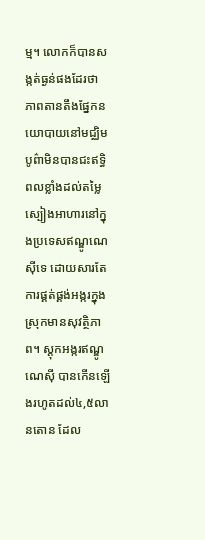ម្ម។ លោកក៏បានសង្កត់ធ្ងន់ផងដែរថា ភាពតានតឹងផ្នែកនយោបាយនៅមជ្ឈិមបូព៌ាមិនបានជះឥទ្ធិពលខ្លាំងដល់តម្លៃស្បៀងអាហារនៅក្នុងប្រទេសឥណ្ឌូណេស៊ីទេ ដោយសារតែការផ្គត់ផ្គង់អង្ករក្នុងស្រុកមានសុវត្ថិភាព។ ស្តុកអង្ករឥណ្ឌូណេស៊ី បានកើនឡើងរហូតដល់៤,៥លានតោន ដែល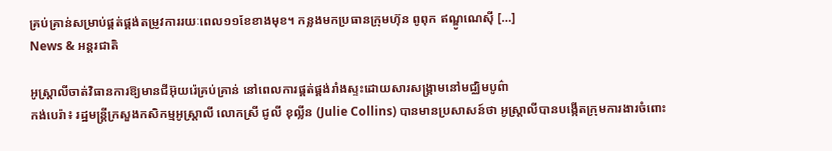គ្រប់គ្រាន់សម្រាប់ផ្គត់ផ្គង់តម្រូវការរយៈពេល១១ខែខាងមុខ។ កន្លងមកប្រធានក្រុមហ៊ុន ពូពុក ឥណ្ឌូណេស៊ី […]
News & អន្តរជាតិ

អូស្ត្រាលីចាត់វិធានការឱ្យមានជីអ៊ុយរ៉េគ្រប់គ្រាន់ នៅពេលការផ្គត់ផ្គង់រាំងស្ទះដោយសារសង្គ្រាមនៅមជ្ឈិមបូព៌ា
កង់បេរ៉ា៖ រដ្ឋមន្ត្រីក្រសួងកសិកម្មអូស្ត្រាលី លោកស្រី ជូលី ខុល្លីន (Julie Collins) បានមានប្រសាសន៍ថា អូស្ត្រាលីបានបង្កើតក្រុមការងារចំពោះ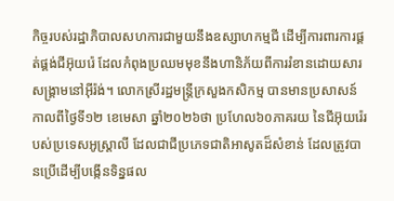កិច្ចរបស់រដ្ឋាភិបាលសហការជាមួយនឹងឧស្សាហកម្មជី ដើម្បីការពារការផ្គត់ផ្គង់ជីអ៊ុយរ៉េ ដែលកំពុងប្រឈមមុខនឹងហានិភ័យពីការរំខានដោយសារសង្គ្រាមនៅអ៊ីរ៉ង់។ លោកស្រីរដ្ឋមន្ត្រីក្រសួងកសិកម្ម បានមានប្រសាសន៍ កាលពីថ្ងៃទី១២ ខេមេសា ឆ្នាំ២០២៦ថា ប្រហែល៦០ភាគរយ នៃជីអ៊ុយរ៉េរបស់ប្រទេសអូស្ត្រាលី ដែលជាជីប្រភេទជាតិអាសូតដ៏សំខាន់ ដែលត្រូវបានប្រើដើម្បីបង្កើនទិន្នផល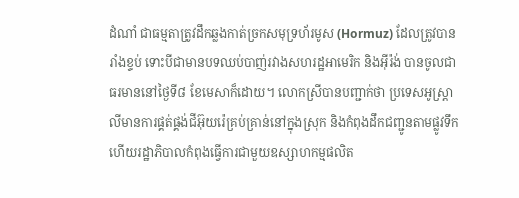ដំណាំ ជាធម្មតាត្រូវដឹកឆ្លងកាត់ច្រកសមុទ្រហ័រមូស (Hormuz) ដែលត្រូវបានរាំងខ្ទប់ ទោះបីជាមានបទឈប់បាញ់រវាងសហរដ្ឋអាមេរិក និងអ៊ីរ៉ង់ បានចូលជាធរមាននៅថ្ងៃទី៨ ខែមេសាក៏ដោយ។ លោកស្រីបានបញ្ជាក់ថា ប្រទេសអូស្ត្រាលីមានការផ្គត់ផ្គង់ជីអ៊ុយរ៉េគ្រប់គ្រាន់នៅក្នុងស្រុក និងកំពុងដឹកជញ្ជូនតាមផ្លូវទឹក ហើយរដ្ឋាភិបាលកំពុងធ្វើការជាមួយឧស្សាហកម្មផលិត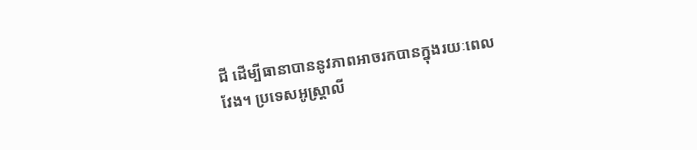ជី ដើម្បីធានាបាននូវភាពអាចរកបានក្នុងរយៈពេលវែង។ ប្រទេសអូស្ត្រាលី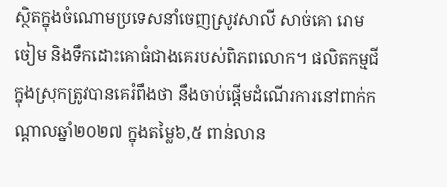ស្ថិតក្នុងចំណោមប្រទេសនាំចេញស្រូវសាលី សាច់គោ រោមចៀម និងទឹកដោះគោធំជាងគេរបស់ពិភពលោក។ ផលិតកម្មជីក្នុងស្រុកត្រូវបានគេរំពឹងថា នឹងចាប់ផ្តើមដំណើរការនៅពាក់កណ្តាលឆ្នាំ២០២៧ ក្នុងតម្លៃ៦,៥ ពាន់លាន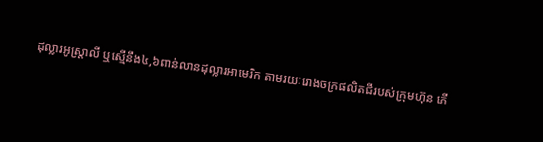ដុល្លារអូស្ត្រាលី ឬស្មើនឹង៤,៦ពាន់លានដុល្លារអាមេរិក តាមរយៈរោងចក្រផលិតជីរបស់ក្រុមហ៊ុន ភើ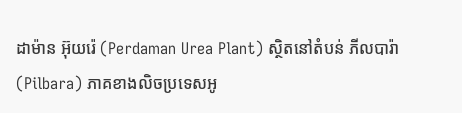ដាម៉ាន អ៊ុយរ៉េ (Perdaman Urea Plant) ស្ថិតនៅតំបន់ ភីលបារ៉ា (Pilbara) ភាគខាងលិចប្រទេសអូ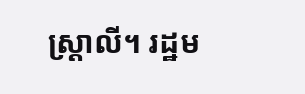ស្ត្រាលី។ រដ្ឋម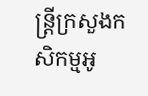ន្ត្រីក្រសួងកសិកម្មអូ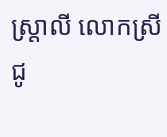ស្ត្រាលី លោកស្រី ជូ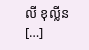លី ខុល្លីន […]